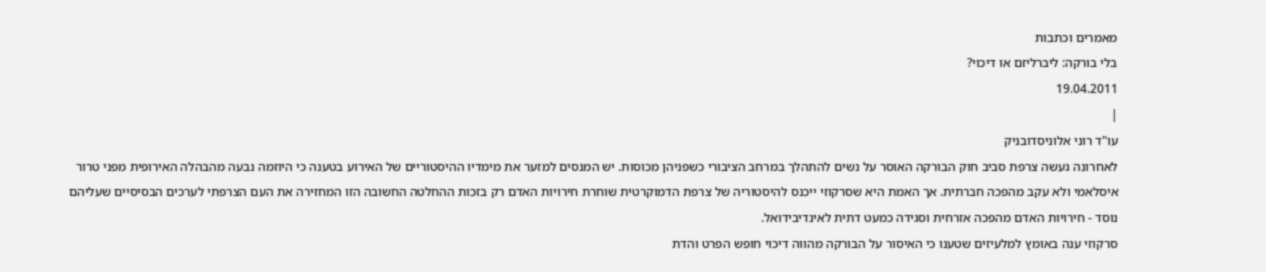מאמרים וכתבות
בלי בורקה: ליברליזם או דיכוי?
19.04.2011
|
עו"ד רוני אלוניסדובניק
לאחרונה געשה צרפת סביב חוק הבורקה האוסר על נשים להתהלך במרחב הציבורי כשפניהן מכוסות. יש המנסים למזער את מימדיו ההיסטוריים של האירוע בטענה כי היוזמה נבעה מהבהלה האירופית מפני טרור איסלאמי ולא עקב מהפכה חברתית. אך האמת היא שסרקוזי ייכנס להיסטוריה של צרפת הדמוקרטית שוחרת חירויות האדם רק בזכות ההחלטה החשובה הזו המחזירה את העם הצרפתי לערכים הבסיסיים שעליהם נוסד - חירויות האדם מהפכה אזרחית וסגידה כמעט דתית לאינדיבידואל.
סרקוזי ענה באומץ למלעיזים שטענו כי האיסור על הבורקה מהווה דיכוי חופש הפרט והדת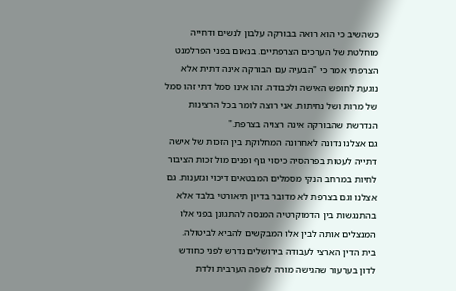כשהשיב כי הוא רואה בבורקה עלבון לנשים ודחייה מוחלטת של הערכים הצרפתיים. בנאום בפני הפרלמנט הצרפתי אמר כי "הבעיה עם הבורקה אינה דתית אלא נוגעת לחופש האישה ולכבודה. זהו אינו סמל דתי זהו סמל של מרות ושל נחיתות. אני רוצה לומר בכל הרצינות הנדרשת שהבורקה אינה רצויה בצרפת."
גם אצלנו נדונה לאחרונה המחלוקת בין הזכות של אישה דתייה לעטות בפרהסיה כיסוי גוף ופנים מול זכות הציבור לחיות במרחב הנקי מסמלים המבטאים דיכוי וגזענות. גם אצלנו וגם בצרפת לא מדובר בדיון תיאורטי בלבד אלא בהתנגשות בין הדמוקרטיה המנסה להתגונן בפני אלו המנצלים אותה לבין אלו המבקשים להביא לביטולה.
בית הדין הארצי לעבודה בירושלים נדרש לפני כחודש לדון בערעור שהגישה מורה לשפה הערבית ולדת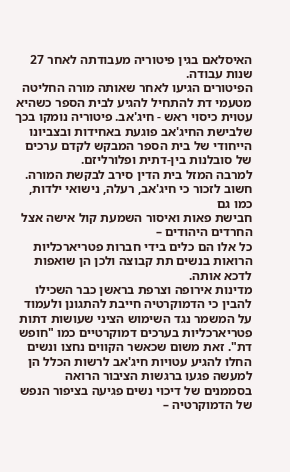האיסלאם בגין פיטוריה מעבודתה לאחר 27 שנות עבודה.
הפיטורים הגיעו לאחר שאותה מורה החליטה מטעמי דת להתחיל להגיע לבית הספר כשהיא עטוית כיסוי ראש - חיג'אב. פיטוריה נומקו בכך שלבישת החיג'אב פוגעת באחידות ובצביונו הייחודי של בית הספר המבקש לקדם ערכים של סובלנות בין-דתית ופלורליזם.
למרבה המזל בית הדין סירב לבקשת המורה. חשוב לזכור כי חיג'אב, רעלה, נישואי ילדות, כמו גם
חבישת פאות ואיסור השמעת קול אישה אצל החרדים היהודים –
כל אלו הם כלים בידי חברות פטריארכליות הרואות בנשים תת קבוצה ולכן הן שואפות לדכא אותה.
מדינות אירופה וצרפת בראשן כבר השכילו להבין כי הדמוקרטיה חייבת להתגונן ולעמוד על המשמר נגד השימוש הציני שעושות דתות פטריארכליות בערכים דמוקרטיים כמו "חופש דת". זאת משום שכאשר הקווים נחצו ונשים החלו להגיע עטויות חיג'אב לרשות הכלל הן למעשה פגעו ברגשות הציבור הרואה בסממנים של דיכוי נשים פגיעה בציפור הנפש של הדמוקרטיה –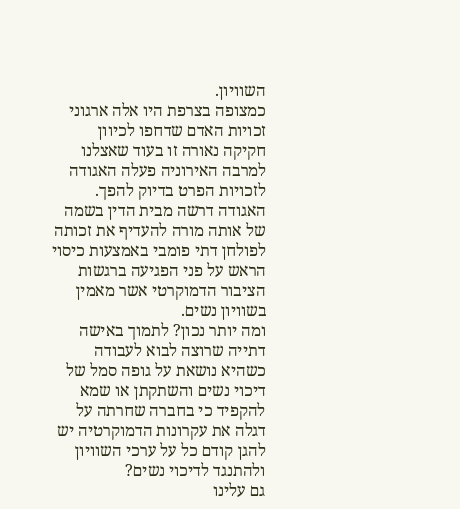השוויון.
כמצופה בצרפת היו אלה ארגוני זכויות האדם שדחפו לכיוון חקיקה נאורה זו בעוד שאצלנו למרבה האירוניה פעלה האגודה לזכויות הפרט בדיוק להפך. האגודה דרשה מבית הדין בשמה של אותה מורה להעדיף את זכותה לפולחן דתי פומבי באמצעות כיסוי הראש על פני הפגיעה ברגשות הציבור הדמוקרטי אשר מאמין בשוויון נשים.
ומה יותר נכון? לתמוך באישה דתייה שרוצה לבוא לעבודה כשהיא נושאת על גופה סמל של דיכוי נשים והשתקתן או שמא להקפיד כי בחברה שחרתה על דגלה את עקרונות הדמוקרטיה יש להגן קודם כל על ערכי השוויון ולהתנגד לדיכוי נשים?
גם עלינו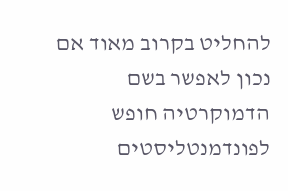להחליט בקרוב מאוד אם נכון לאפשר בשם הדמוקרטיה חופש לפונדמנטליסטים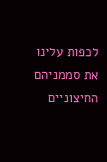לכפות עלינו את סממניהם החיצוניים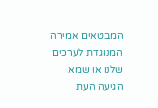המבטאים אמירה המנוגדת לערכים שלנו או שמא הגיעה העת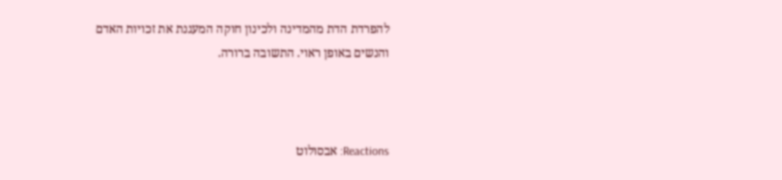להפרדת הדת מהמדינה ולכינון חוקה המעגנת את זכויות האדם והנשים באופן ראוי. התשובה ברורה.



Reactions: אבסולוט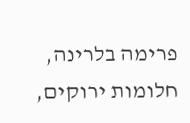פרימה בלרינה, חלומות ירוקים,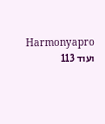Harmonyapro ועוד 113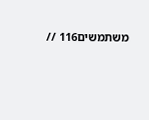משתמשים116 //